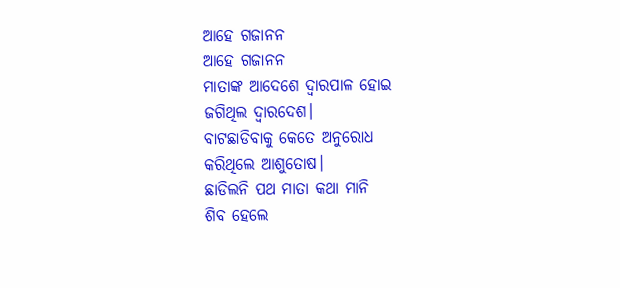ଆହେ ଗଜାନନ
ଆହେ ଗଜାନନ
ମାତାଙ୍କ ଆଦେଶେ ଦ୍ଵାରପାଳ ହୋଇ
ଜଗିଥିଲ ଦ୍ବାରଦେଶ।
ବାଟଛାଡିବାକୁ କେତେ ଅନୁରୋଧ
କରିଥିଲେ ଆଶୁତୋଷ।
ଛାଡିଲନି ପଥ ମାତା କଥା ମାନି
ଶିବ ହେଲେ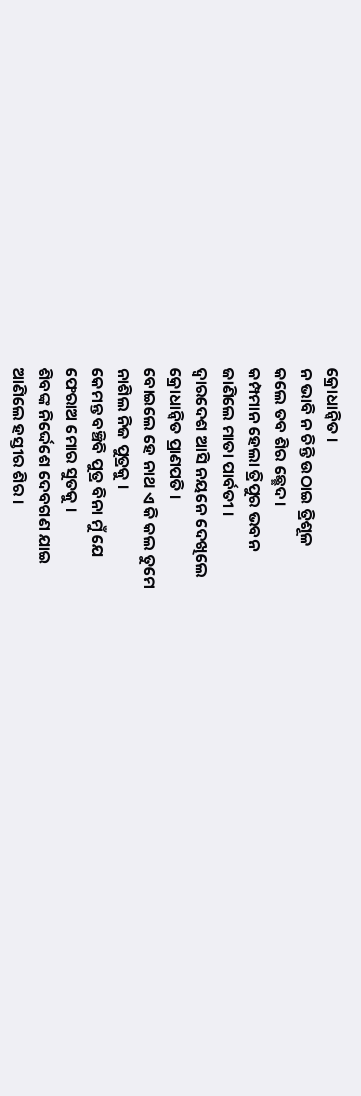କ୍ରୋଧାନ୍ୱିତ ।
ନ ଭାବି ନ ଚିନ୍ତି ଉଠାଇ ତ୍ରିଶୂଳ
କଲେ ତବ ଶିର ଛ୍ଛେଦ।
କମ୍ପମାନ ହେଲା ତ୍ରିପୁର ଭବନ
ଜାଣିଲେ ମାତା ପାର୍ବତୀ ।
ଦ୍ବାରଦେଶ ଆସି ନୟନେ ଦେଖିଲେ
କ୍ରୋଧାନ୍ବିତ ପ୍ରାଣପତି ।
ବୋଇଲେ ହେ ନାଥ ଏ କି କଲ ତୁମେ
ନାଶିଲ ନିଜ ପୁତ୍ରକୁ ।
କେମନ୍ତ ବଞ୍ଚିବି ପୁତ୍ର ବିନା ମୁଁ ଯେ
ଫେରାଅ ମୋର ସୁତକୁ ।
ଶିବଙ୍କ ନିର୍ଦ୍ଦେଶେ ଦେବଗଣ ଯାଇ
ଆଣିଲେ ହସ୍ତୀର ଶିର ।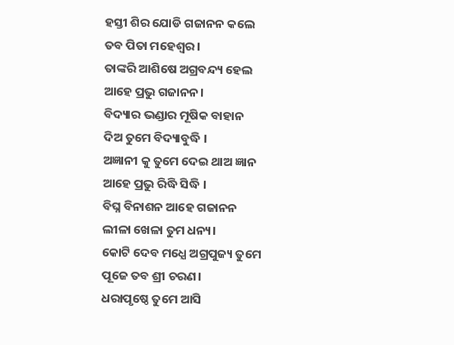ହସ୍ତୀ ଶିର ଯୋଡି ଗଜାନନ କଲେ
ତବ ପିତା ମହେଶ୍ବର ।
ତାଙ୍କରି ଆଶିଷେ ଅଗ୍ରବନ୍ଦ୍ୟ ହେଲ
ଆହେ ପ୍ରଭୁ ଗଜାନନ।
ବିଦ୍ୟାର ଭଣ୍ଡାର ମୂଷିକ ବାହାନ
ଦିଅ ତୁମେ ବିଦ୍ୟାବୁଦ୍ଧି ।
ଅଜ୍ଞାନୀ କୁ ତୁମେ ଦେଇ ଥାଅ ଜ୍ଞାନ
ଆହେ ପ୍ରଭୁ ରିଦ୍ଧି ସିଦ୍ଧି ।
ବିଘ୍ନ ବିନାଶନ ଆହେ ଗଜାନନ
ଲୀଳା ଖେଳା ତୁମ ଧନ୍ୟ।
କୋଟି ଦେବ ମଧ୍ଯେ ଅଗ୍ରପୁଜ୍ୟ ତୁମେ
ପୂଜେ ତବ ଶ୍ରୀ ଚରଣ।
ଧରାପୃଷ୍ଠେ ତୁମେ ଆସି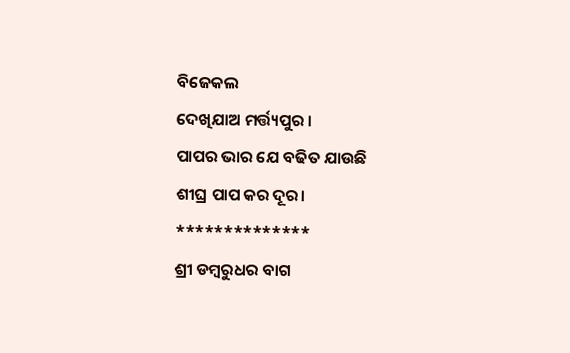ବିଜେକଲ
ଦେଖିଯାଅ ମର୍ତ୍ତ୍ୟପୁର ।
ପାପର ଭାର ଯେ ବଢିତ ଯାଉଛି
ଶୀଘ୍ର ପାପ କର ଦୂର।
**************
ଶ୍ରୀ ଡମ୍ବରୁଧର ବାଗ